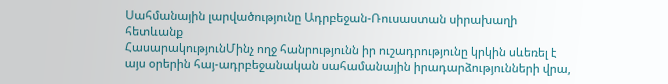Սահմանային լարվածությունը Ադրբեջան-Ռուսաստան սիրախաղի հետևանք
ՀասարակությունՄինչ ողջ հանրությունն իր ուշադրությունը կրկին սևեռել է այս օրերին հայ-ադրբեջանական սահամանային իրադարձությունների վրա,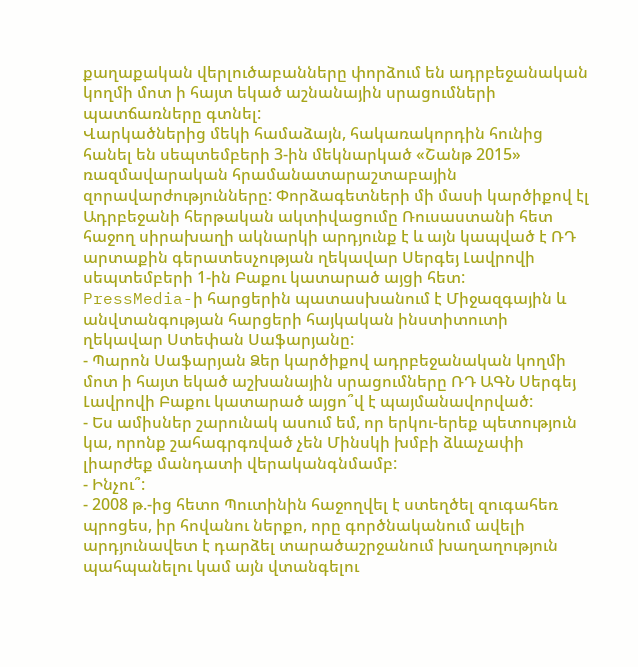քաղաքական վերլուծաբանները փորձում են ադրբեջանական կողմի մոտ ի հայտ եկած աշնանային սրացումների պատճառները գտնել:
Վարկածներից մեկի համաձայն, հակառակորդին հունից հանել են սեպտեմբերի 3-ին մեկնարկած «Շանթ 2015» ռազմավարական հրամանատարաշտաբային զորավարժությունները: Փորձագետների մի մասի կարծիքով էլ Ադրբեջանի հերթական ակտիվացումը Ռուսաստանի հետ հաջող սիրախաղի ակնարկի արդյունք է և այն կապված է ՌԴ արտաքին գերատեսչության ղեկավար Սերգեյ Լավրովի սեպտեմբերի 1-ին Բաքու կատարած այցի հետ:
PressMedia-ի հարցերին պատասխանում է Միջազգային և անվտանգության հարցերի հայկական ինստիտուտի ղեկավար Ստեփան Սաֆարյանը:
- Պարոն Սաֆարյան Ձեր կարծիքով ադրբեջանական կողմի մոտ ի հայտ եկած աշխանային սրացումները ՌԴ ԱԳՆ Սերգեյ Լավրովի Բաքու կատարած այցո՞վ է պայմանավորված:
- Ես ամիսներ շարունակ ասում եմ, որ երկու-երեք պետություն կա, որոնք շահագրգռված չեն Մինսկի խմբի ձևաչափի լիարժեք մանդատի վերականգնմամբ:
- Ինչու՞:
- 2008 թ.-ից հետո Պուտինին հաջողվել է ստեղծել զուգահեռ պրոցես, իր հովանու ներքո, որը գործնականում ավելի արդյունավետ է դարձել տարածաշրջանում խաղաղություն պահպանելու կամ այն վտանգելու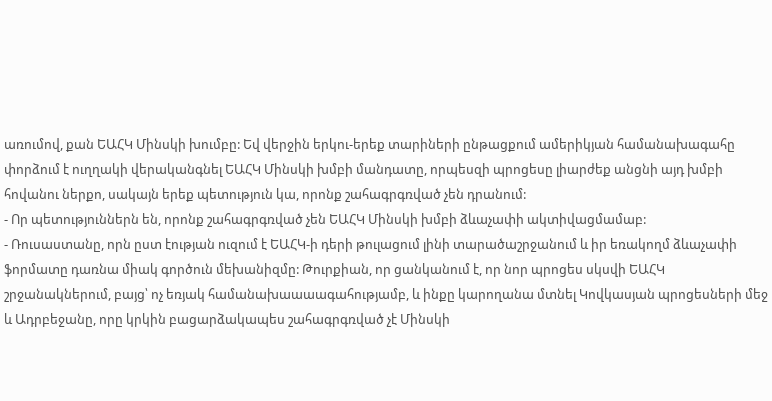առումով, քան ԵԱՀԿ Մինսկի խումբը: Եվ վերջին երկու-երեք տարիների ընթացքում ամերիկյան համանախագահը փորձում է ուղղակի վերականգնել ԵԱՀԿ Մինսկի խմբի մանդատը, որպեսզի պրոցեսը լիարժեք անցնի այդ խմբի հովանու ներքո, սակայն երեք պետություն կա, որոնք շահագրգռված չեն դրանում:
- Որ պետություններն են, որոնք շահագրգռված չեն ԵԱՀԿ Մինսկի խմբի ձևաչափի ակտիվացմամաբ:
- Ռուսաստանը, որն ըստ էության ուզում է ԵԱՀԿ-ի դերի թուլացում լինի տարածաշրջանում և իր եռակողմ ձևաչափի ֆորմատը դառնա միակ գործուն մեխանիզմը: Թուրքիան, որ ցանկանում է, որ նոր պրոցես սկսվի ԵԱՀԿ շրջանակներում, բայց՝ ոչ եռյակ համանախաաաագահությամբ, և ինքը կարողանա մտնել Կովկասյան պրոցեսների մեջ և Ադրբեջանը, որը կրկին բացարձակապես շահագրգռված չէ Մինսկի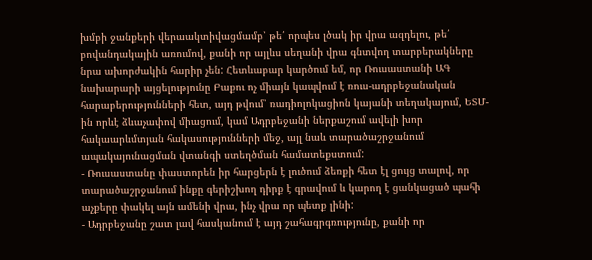խմբի ջանքերի վերաակտիվացմամբ՝ թե՛ որպես լծակ իր վրա ազդելու, թե՛ բովանդակային առումով, քանի որ այլևս սեղանի վրա գնտվող տարբերակները նրա ախորժակին հարիր չեն: Հետևաբար կարծում եմ, որ Ռուսաստանի ԱԳ նախարարի այցելությունը Բաքու ոչ միայն կապվում է ռուս-ադրբեջանական հարաբերությունների հետ, այդ թվում՝ ռադիոլոկացիոն կայանի տեղակայում, ԵՏՄ-ին որևէ ձևաչափով միացում, կամ Ադրբեջանի ներքաշում ավելի խոր հակաարևմտյան հակասությունների մեջ, այլ նաև տարածաշրջանում ապակայունացման վտանգի ստեղծման համատեքստում:
- Ռուսաստանը փաստորեն իր հարցերն է լուծում ձեռքի հետ էլ ցույց տալով, որ տարածաշրջանում ինքը գերիշխող դիրք է գրավում և կարող է ցանկացած պահի աչքերը փակել այն ամենի վրա, ինչ վրա որ պետք լինի:
- Ադրբեջանը շատ լավ հասկանում է այդ շահագրգռությունը, քանի որ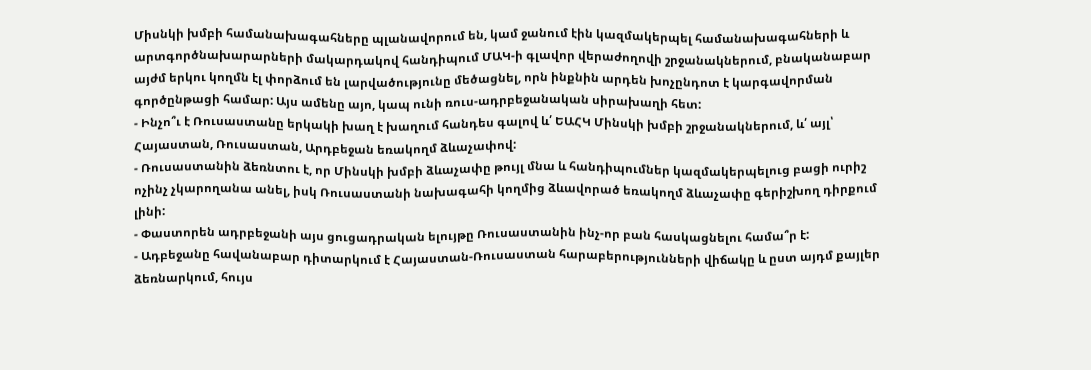Միսնկի խմբի համանախագահները պլանավորում են, կամ ջանում էին կազմակերպել համանախագահների և արտգործնախարարների մակարդակով հանդիպում ՄԱԿ-ի գլավոր վերաժողովի շրջանակներում, բնականաբար այժմ երկու կողմն էլ փորձում են լարվածությունը մեծացնել, որն ինքնին արդեն խոչընդոտ է կարգավորման գործընթացի համար: Այս ամենը այո, կապ ունի ռուս-ադրբեջանական սիրախաղի հետ:
- Ինչո՞ւ է Ռուսաստանը երկակի խաղ է խաղում հանդես գալով և՛ ԵԱՀԿ Մինսկի խմբի շրջանակներում, և՛ այլ՝ Հայաստան, Ռուսաստան, Արդբեջան եռակողմ ձևաչափով:
- Ռուսաստանին ձեռնտու է, որ Մինսկի խմբի ձևաչափը թույլ մնա և հանդիպումներ կազմակերպելուց բացի ուրիշ ոչինչ չկարողանա անել, իսկ Ռուսաստանի նախագահի կողմից ձևավորած եռակողմ ձևաչափը գերիշխող դիրքում լինի:
- Փաստորեն ադրբեջանի այս ցուցադրական ելույթը Ռուսաստանին ինչ-որ բան հասկացնելու համա՞ր է:
- Ադբեջանը հավանաբար դիտարկում է Հայաստան-Ռուսաստան հարաբերությունների վիճակը և ըստ այդմ քայլեր ձեռնարկում, հույս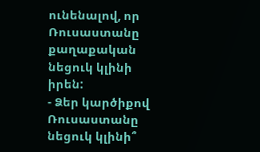ունենալով, որ Ռուսաստանը քաղաքական նեցուկ կլինի իրեն:
- Ձեր կարծիքով Ռուսաստանը նեցուկ կլինի՞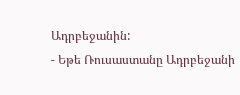Ադրբեջանին:
- Եթե Ռուսաստանը Ադրբեջանի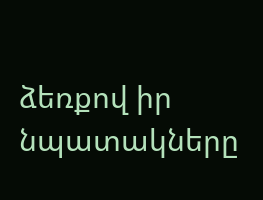ձեռքով իր նպատակները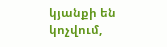կյանքի են կոչվում,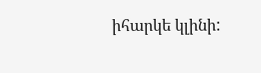իհարկե կլինի: